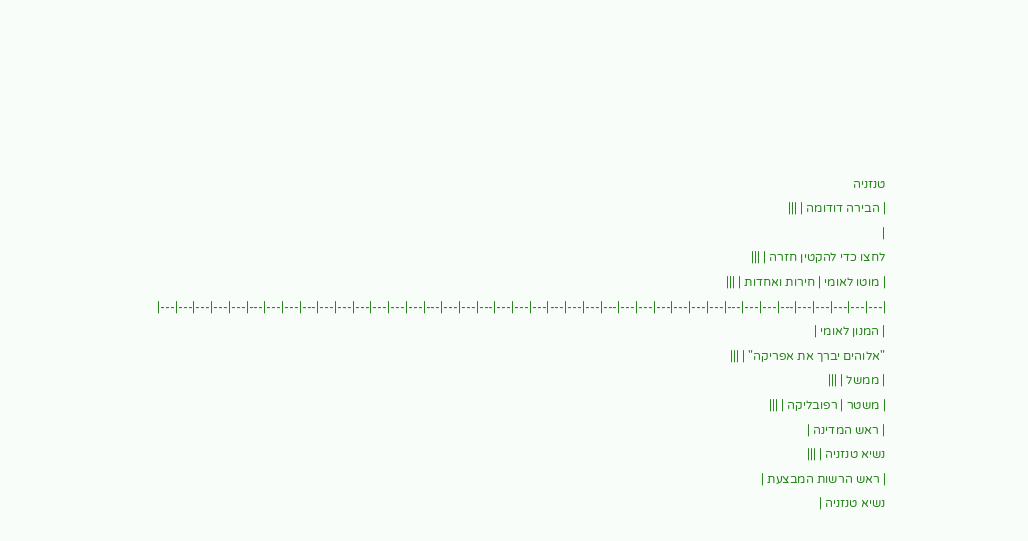טנזניה
| הבירה דודומה | |||
|
לחצו כדי להקטין חזרה | |||
| מוטו לאומי | חירות ואחדות | |||
|---|---|---|---|---|---|---|---|---|---|---|---|---|---|---|---|---|---|---|---|---|---|---|---|---|---|---|---|---|---|---|---|---|---|---|---|---|---|---|---|---|
| המנון לאומי |
"אלוהים יברך את אפריקה" | |||
| ממשל | |||
| משטר | רפובליקה | |||
| ראש המדינה |
נשיא טנזניה | |||
| ראש הרשות המבצעת |
נשיא טנזניה |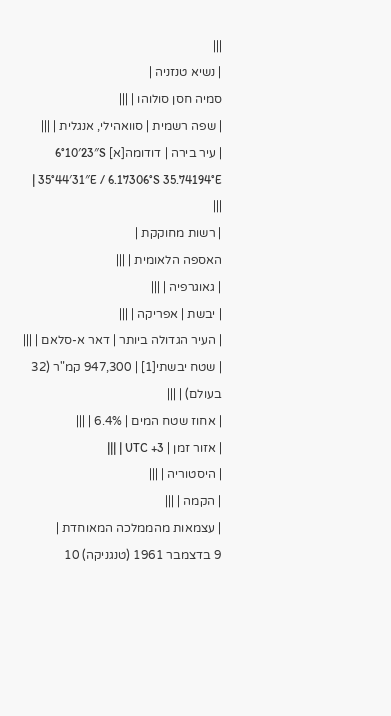|||
| נשיא טנזניה |
סמיה חסן סולוהו | |||
| שפה רשמית | סוואהילי, אנגלית | |||
| עיר בירה | דודומה[א] 6°10′23″S 35°44′31″E / 6.17306°S 35.74194°E | |||
| רשות מחוקקת |
האספה הלאומית | |||
| גאוגרפיה | |||
| יבשת | אפריקה | |||
| העיר הגדולה ביותר | דאר א-סלאם | |||
| שטח יבשתי[1] | 947,300 קמ"ר (32 בעולם) | |||
| אחוז שטח המים | 6.4% | |||
| אזור זמן | UTC +3 | |||
| היסטוריה | |||
| הקמה | |||
| עצמאות מהממלכה המאוחדת |
9 בדצמבר 1961 (טנגניקה) 10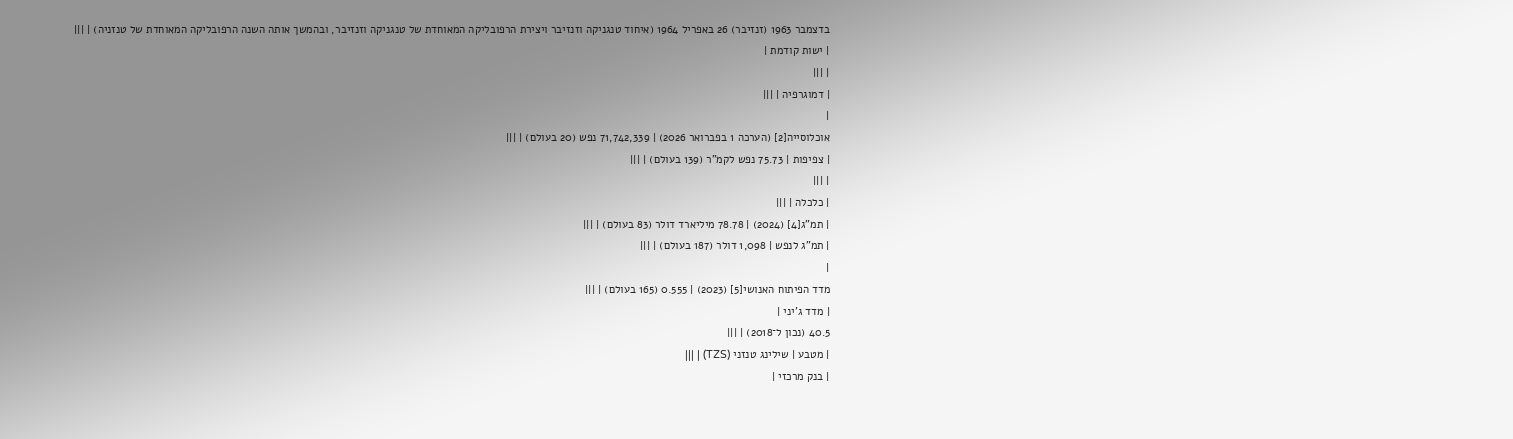בדצמבר 1963 (זנזיבר) 26 באפריל 1964 (איחוד טנגניקה וזנזיבר ויצירת הרפובליקה המאוחדת של טנגניקה וזנזיבר, ובהמשך אותה השנה הרפובליקה המאוחדת של טנזניה) | |||
| ישות קודמת |
| |||
| דמוגרפיה | |||
|
אוכלוסייה[2] (הערכה 1 בפברואר 2026) | 71,742,339 נפש (20 בעולם) | |||
| צפיפות | 75.73 נפש לקמ"ר (139 בעולם) | |||
| |||
| כלכלה | |||
| תמ"ג[4] (2024) | 78.78 מיליארד דולר (83 בעולם) | |||
| תמ"ג לנפש | 1,098 דולר (187 בעולם) | |||
|
מדד הפיתוח האנושי[5] (2023) | 0.555 (165 בעולם) | |||
| מדד ג'יני |
40.5 (נכון ל־2018) | |||
| מטבע | שילינג טנזני (TZS) | |||
| בנק מרכזי |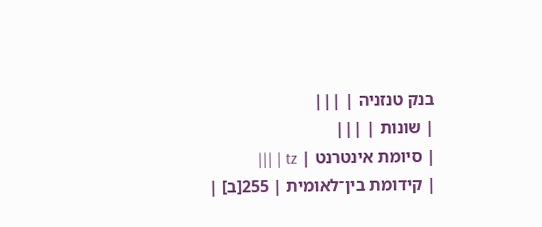בנק טנזניה | |||
| שונות | |||
| סיומת אינטרנט | tz | |||
| קידומת בין־לאומית | 255[ב] |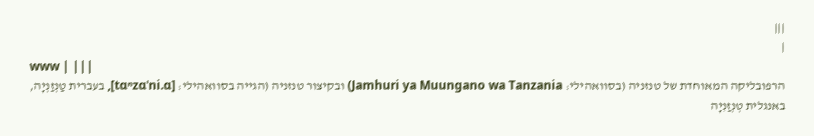|||
|
www | |||
הרפובליקה המאוחדת של טנזניה (בסוואהילי: Jamhuri ya Muungano wa Tanzania) ובקיצור טנזניה (הגייה בסוואהילי: [tɑⁿzɑˈni.ɑ], בעברית טַנְזַנְיָה, באנגלית טְנְזַנִיָה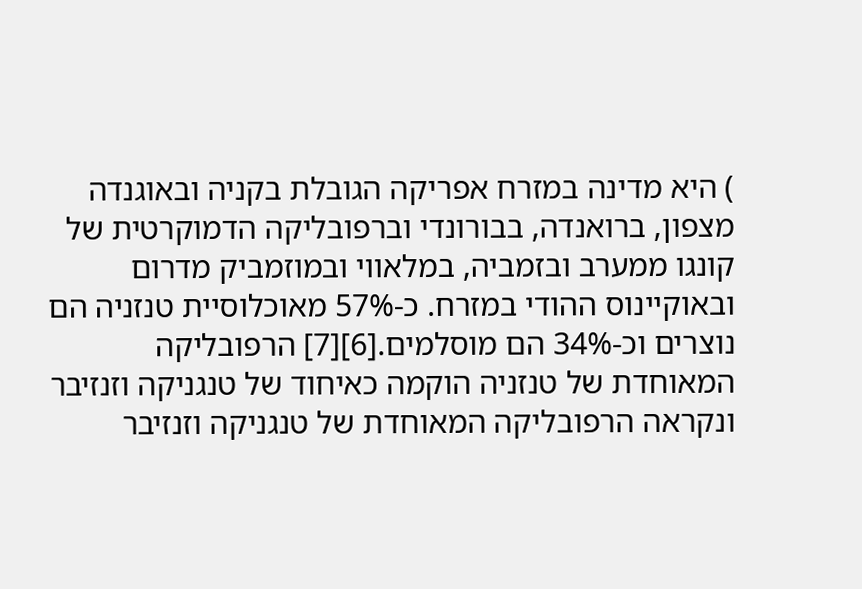) היא מדינה במזרח אפריקה הגובלת בקניה ובאוגנדה מצפון, ברואנדה, בבורונדי וברפובליקה הדמוקרטית של קונגו ממערב ובזמביה, במלאווי ובמוזמביק מדרום ובאוקיינוס ההודי במזרח. כ-57% מאוכלוסיית טנזניה הם נוצרים וכ-34% הם מוסלמים.[6][7] הרפובליקה המאוחדת של טנזניה הוקמה כאיחוד של טנגניקה וזנזיבר ונקראה הרפובליקה המאוחדת של טנגניקה וזנזיבר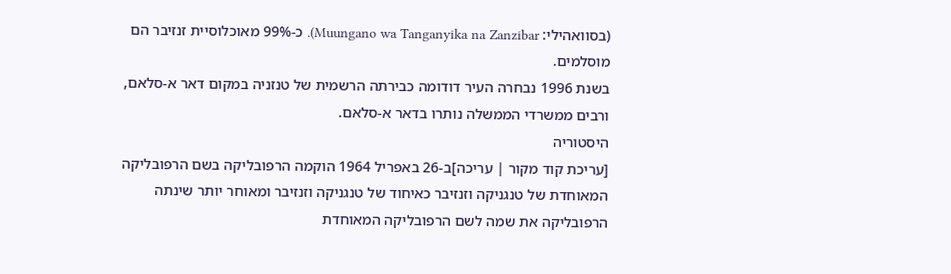(בסוואהילי: Muungano wa Tanganyika na Zanzibar). כ-99% מאוכלוסיית זנזיבר הם מוסלמים.
בשנת 1996 נבחרה העיר דודומה כבירתה הרשמית של טנזניה במקום דאר א-סלאם, ורבים ממשרדי הממשלה נותרו בדאר א-סלאם.
היסטוריה
[עריכת קוד מקור | עריכה]ב-26 באפריל 1964 הוקמה הרפובליקה בשם הרפובליקה המאוחדת של טנגניקה וזנזיבר כאיחוד של טנגניקה וזנזיבר ומאוחר יותר שינתה הרפובליקה את שמה לשם הרפובליקה המאוחדת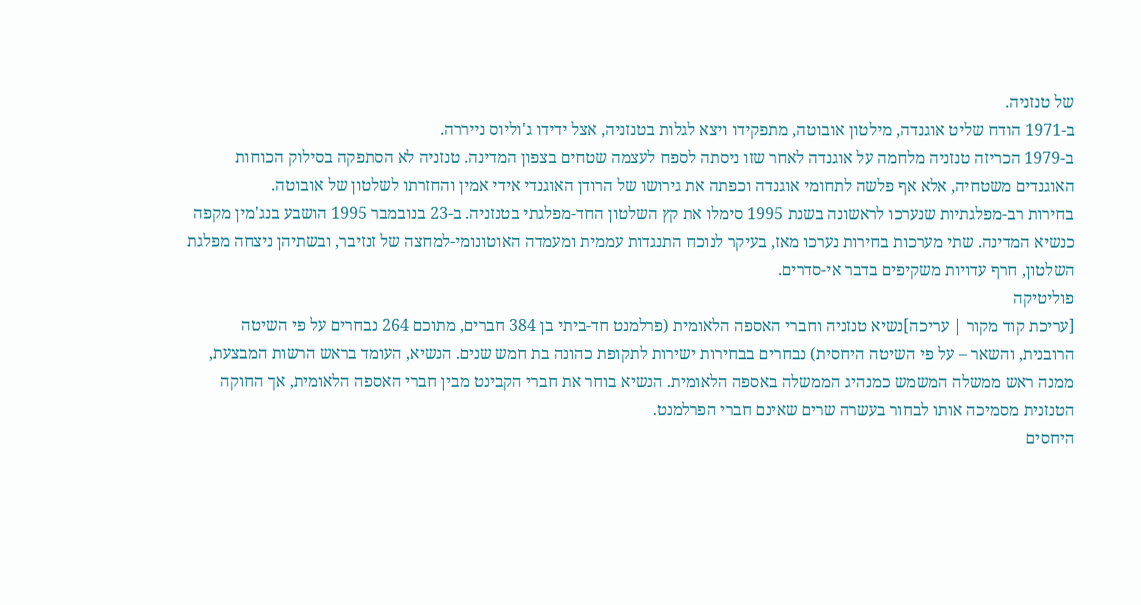של טנזניה.
ב-1971 הודח שליט אוגנדה, מילטון אובוטה, מתפקידו ויצא לגלות בטנזניה, אצל ידידו ג'וליוס נייררה.
ב-1979 הכריזה טנזניה מלחמה על אוגנדה לאחר שזו ניסתה לספח לעצמה שטחים בצפון המדינה. טנזניה לא הסתפקה בסילוק הכוחות האוגנדים משטחיה, אלא אף פלשה לתחומי אוגנדה וכפתה את גירושו של הרודן האוגנדי אידי אמין והחזרתו לשלטון של אובוטה.
בחירות רב-מפלגתיות שנערכו לראשונה בשנת 1995 סימלו את קץ השלטון החד-מפלגתי בטנזניה. ב-23 בנובמבר 1995 הושבע בנג'מין מקפה כנשיא המדינה. שתי מערכות בחירות נערכו מאז, בעיקר לנוכח התנגדות עממית ומעמדה האוטונומי-למחצה של זנזיבר, ובשתיהן ניצחה מפלגת השלטון, חרף עדויות משקיפים בדבר אי-סדרים.
פוליטיקה
[עריכת קוד מקור | עריכה]נשיא טנזניה וחברי האספה הלאומית (פרלמנט חד-ביתי בן 384 חברים, מתוכם 264 נבחרים על פי השיטה הרובנית, והשאר – על פי השיטה היחסית) נבחרים בבחירות ישירות לתקופת כהונה בת חמש שנים. הנשיא, העומד בראש הרשות המבצעת, ממנה ראש ממשלה המשמש כמנהיג הממשלה באספה הלאומית. הנשיא בוחר את חברי הקבינט מבין חברי האספה הלאומית, אך החוקה הטנזנית מסמיכה אותו לבחור בעשרה שרים שאינם חברי הפרלמנט.
היחסים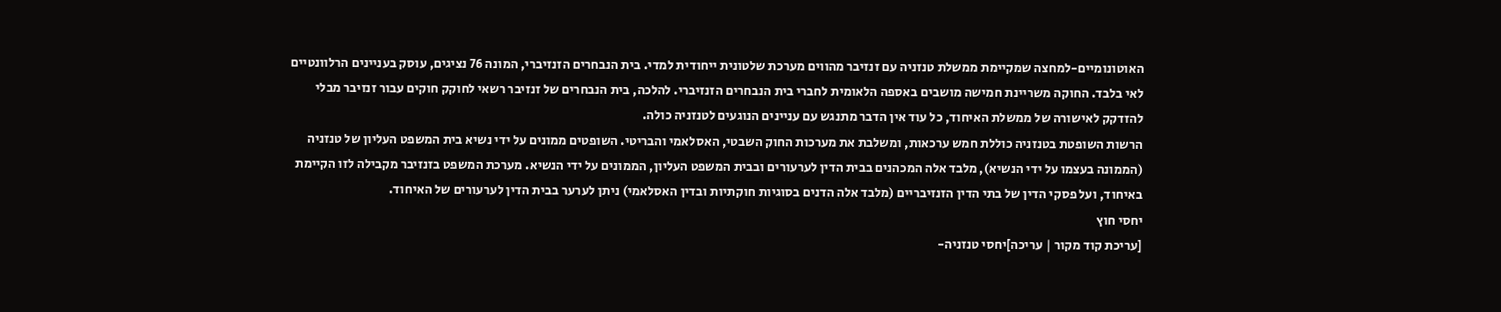האוטונומיים-למחצה שמקיימת ממשלת טנזניה עם זנזיבר מהווים מערכת שלטונית ייחודית למדי. בית הנבחרים הזנזיברי, המונה 76 נציגים, עוסק בעניינים הרלוונטיים לאי בלבד. החוקה משריינת חמישה מושבים באספה הלאומית לחברי בית הנבחרים הזנזיברי. להלכה, בית הנבחרים של זנזיבר רשאי לחוקק חוקים עבור זנזיבר מבלי להזדקק לאישורה של ממשלת האיחוד, כל עוד אין הדבר מתנגש עם עניינים הנוגעים לטנזניה כולה.
הרשות השופטת בטנזניה כוללת חמש ערכאות, ומשלבת את מערכות החוק השבטי, האסלאמי והבריטי. השופטים ממונים על ידי נשיא בית המשפט העליון של טנזניה (הממונה בעצמו על ידי הנשיא), מלבד אלה המכהנים בבית הדין לערעורים ובבית המשפט העליון, הממונים על ידי הנשיא. מערכת המשפט בזנזיבר מקבילה לזו הקיימת באיחוד, ועל פסקי הדין של בתי הדין הזנזיבריים (מלבד אלה הדנים בסוגיות חוקתיות ובדין האסלאמי) ניתן לערער בבית הדין לערעורים של האיחוד.
יחסי חוץ
[עריכת קוד מקור | עריכה]יחסי טנזניה-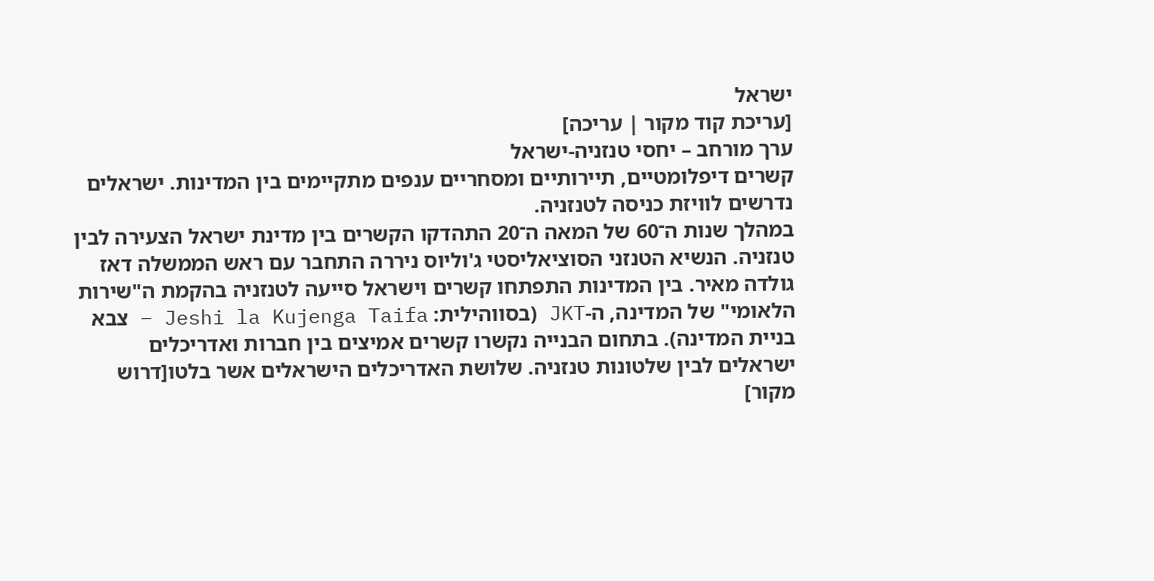ישראל
[עריכת קוד מקור | עריכה]
ערך מורחב – יחסי טנזניה-ישראל
קשרים דיפלומטיים, תיירותיים ומסחריים ענפים מתקיימים בין המדינות. ישראלים נדרשים לוויזת כניסה לטנזניה.
במהלך שנות ה־60 של המאה ה־20 התהדקו הקשרים בין מדינת ישראל הצעירה לבין טנזניה. הנשיא הטנזני הסוציאליסטי ג'וליוס ניררה התחבר עם ראש הממשלה דאז גולדה מאיר. בין המדינות התפתחו קשרים וישראל סייעה לטנזניה בהקמת ה"שירות הלאומי" של המדינה, ה-JKT (בסווהילית: Jeshi la Kujenga Taifa – צבא בניית המדינה). בתחום הבנייה נקשרו קשרים אמיצים בין חברות ואדריכלים ישראלים לבין שלטונות טנזניה. שלושת האדריכלים הישראלים אשר בלטו[דרוש מקור]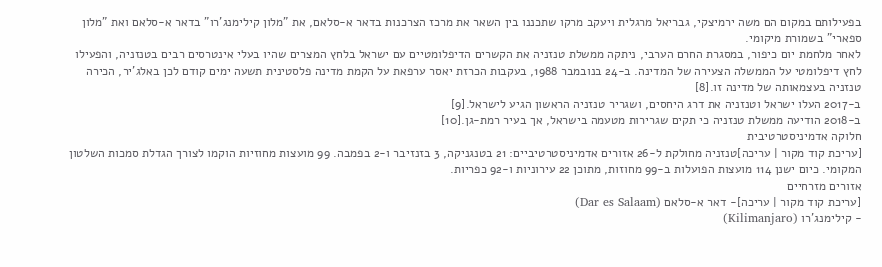בפעילותם במקום הם משה ירמיצקי, גבריאל מרגלית ויעקב מרקו שתכננו בין השאר את מרכז הצרכנות בדאר א-סלאם, את "מלון קילימנג'רו" בדאר א-סלאם ואת "מלון ספארי" בשמורת מיקומי.
לאחר מלחמת יום כיפור, במסגרת החרם הערבי, ניתקה ממשלת טנזניה את הקשרים הדיפלומטיים עם ישראל בלחץ המצרים שהיו בעלי אינטרסים רבים בטנזניה, והפעילו לחץ דיפלומטי על הממשלה הצעירה של המדינה. ב-24 בנובמבר 1988, בעקבות הכרזת יאסר ערפאת על הקמת מדינה פלסטינית תשעה ימים קודם לכן באלג'יר, הכירה טנזניה בעצמאותה של מדינה זו.[8]
ב-2017 העלו ישראל וטנזניה את דרג היחסים, ושגריר טנזניה הראשון הגיע לישראל.[9]
ב-2018 הודיעה ממשלת טנזניה כי תקים שגרירות מטעמה בישראל, אך בעיר רמת-גן.[10]
חלוקה אדמיניסטרטיבית
[עריכת קוד מקור | עריכה]טנזניה מחולקת ל-26 אזורים אדמיניסטרטיביים: 21 בטנגניקה, 3 בזנזיבר ו-2 בפמבה. 99 מועצות מחוזיות הוקמו לצורך הגדלת סמכות השלטון המקומי. כיום ישנן 114 מועצות הפועלות ב-99 מחוזות, מתוכן 22 עירוניות ו-92 כפריות.
אזורים מזרחיים
[עריכת קוד מקור | עריכה]- דאר א-סלאם (Dar es Salaam)
- קילימנג'רו (Kilimanjaro)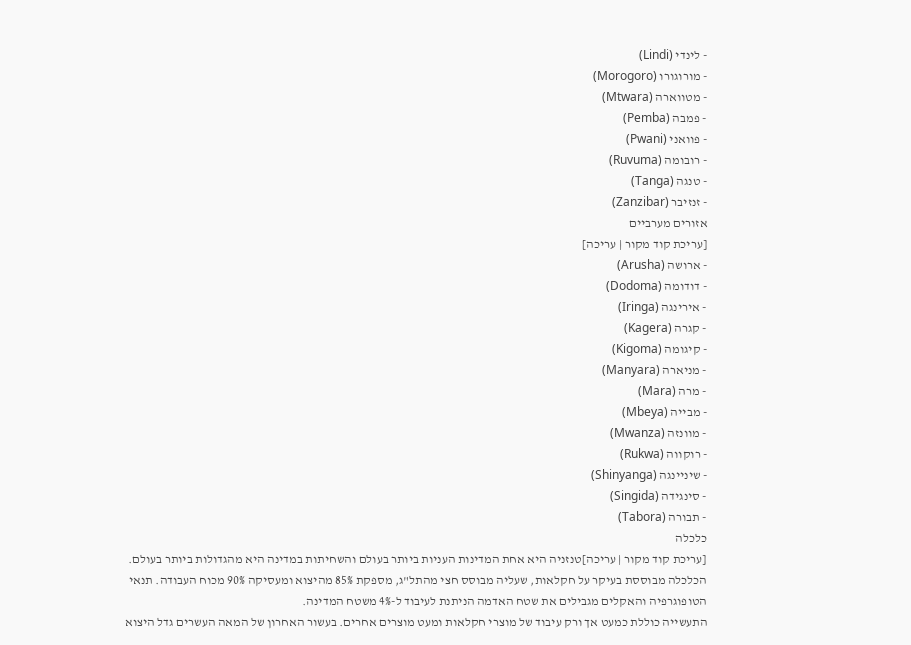- לינדי (Lindi)
- מורוגורו (Morogoro)
- מטווארה (Mtwara)
- פמבה (Pemba)
- פוואני (Pwani)
- רובומה (Ruvuma)
- טנגה (Tanga)
- זנזיבר (Zanzibar)
אזורים מערביים
[עריכת קוד מקור | עריכה]
- ארושה (Arusha)
- דודומה (Dodoma)
- אירינגה (Iringa)
- קגרה (Kagera)
- קיגומה (Kigoma)
- מניארה (Manyara)
- מרה (Mara)
- מבייה (Mbeya)
- מוונזה (Mwanza)
- רוקווה (Rukwa)
- שיניינגה (Shinyanga)
- סינגידה (Singida)
- תבורה (Tabora)
כלכלה
[עריכת קוד מקור | עריכה]טנזניה היא אחת המדינות העניות ביותר בעולם והשחיתות במדינה היא מהגדולות ביותר בעולם.
הכלכלה מבוססת בעיקר על חקלאות, שעליה מבוסס חצי מהתל"ג, מספקת 85% מהיצוא ומעסיקה 90% מכוח העבודה. תנאי הטופוגרפיה והאקלים מגבילים את שטח האדמה הניתנת לעיבוד ל-4% משטח המדינה.
התעשייה כוללת כמעט אך ורק עיבוד של מוצרי חקלאות ומעט מוצרים אחרים. בעשור האחרון של המאה העשרים גדל היצוא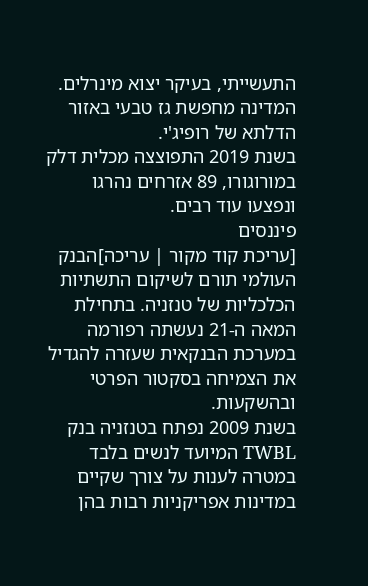התעשייתי, בעיקר יצוא מינרלים.
המדינה מחפשת גז טבעי באזור הדלתא של רופיג'י.
בשנת 2019 התפוצצה מכלית דלק במורוגורו, 89 אזרחים נהרגו ונפצעו עוד רבים.
פיננסים
[עריכת קוד מקור | עריכה]הבנק העולמי תורם לשיקום התשתיות הכלכליות של טנזניה. בתחילת המאה ה-21 נעשתה רפורמה במערכת הבנקאית שעזרה להגדיל את הצמיחה בסקטור הפרטי ובהשקעות.
בשנת 2009 נפתח בטנזניה בנק TWBL המיועד לנשים בלבד במטרה לענות על צורך שקיים במדינות אפריקניות רבות בהן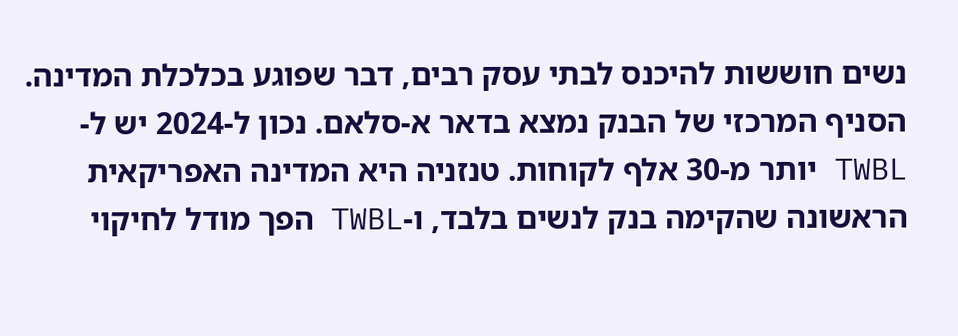נשים חוששות להיכנס לבתי עסק רבים, דבר שפוגע בכלכלת המדינה. הסניף המרכזי של הבנק נמצא בדאר א-סלאם. נכון ל-2024 יש ל-TWBL יותר מ-30 אלף לקוחות. טנזניה היא המדינה האפריקאית הראשונה שהקימה בנק לנשים בלבד, ו-TWBL הפך מודל לחיקוי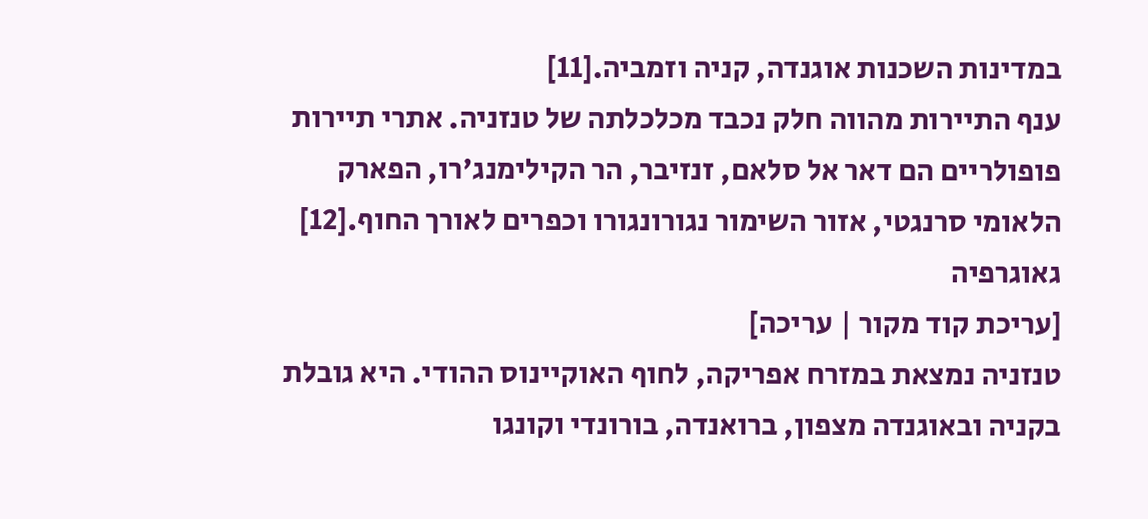במדינות השכנות אוגנדה, קניה וזמביה.[11]
ענף התיירות מהווה חלק נכבד מכלכלתה של טנזניה. אתרי תיירות פופולריים הם דאר אל סלאם, זנזיבר, הר הקילימנג'רו, הפארק הלאומי סרנגטי, אזור השימור נגורונגורו וכפרים לאורך החוף.[12]
גאוגרפיה
[עריכת קוד מקור | עריכה]
טנזניה נמצאת במזרח אפריקה, לחוף האוקיינוס ההודי. היא גובלת בקניה ובאוגנדה מצפון, ברואנדה, בורונדי וקונגו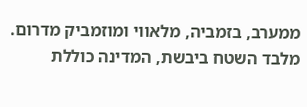ממערב, בזמביה, מלאווי ומוזמביק מדרום.
מלבד השטח ביבשת, המדינה כוללת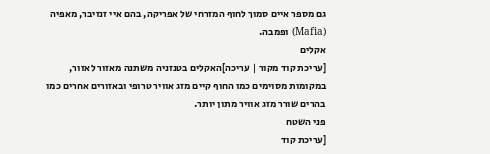גם מספר איים סמוך לחוף המזרחי של אפריקה, בהם איי זנזיבר, מאפיה (Mafia) ופמבה.
אקלים
[עריכת קוד מקור | עריכה]האקלים בטנזניה משתנה מאזור לאזור, במקומות מסוימים כמו החוף קיים מזג אוויר טרופי ובאזורים אחרים כמו בהרים שורר מזג אוויר מתון יותר.
פני השטח
[עריכת קוד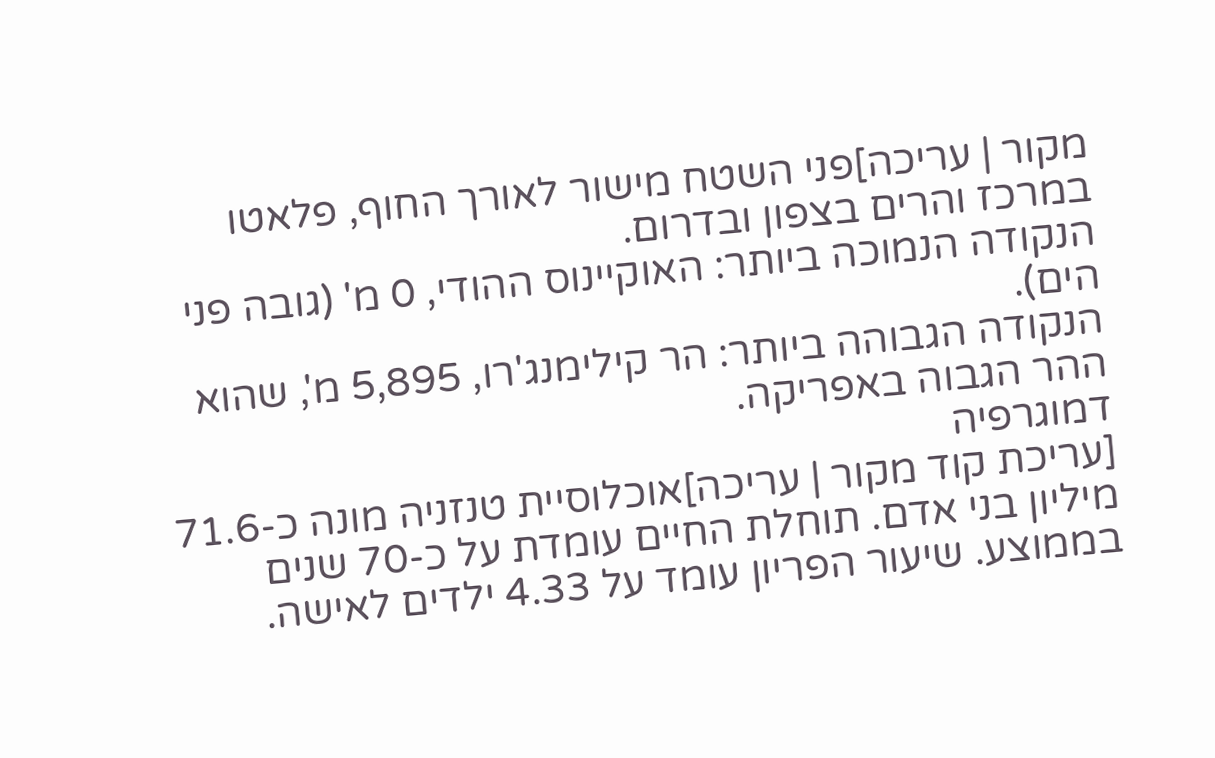מקור | עריכה]פני השטח מישור לאורך החוף, פלאטו במרכז והרים בצפון ובדרום.
הנקודה הנמוכה ביותר: האוקיינוס ההודי, 0 מ' (גובה פני הים).
הנקודה הגבוהה ביותר: הר קילימנג'רו, 5,895 מ', שהוא ההר הגבוה באפריקה.
דמוגרפיה
[עריכת קוד מקור | עריכה]אוכלוסיית טנזניה מונה כ-71.6 מיליון בני אדם. תוחלת החיים עומדת על כ-70 שנים בממוצע. שיעור הפריון עומד על 4.33 ילדים לאישה.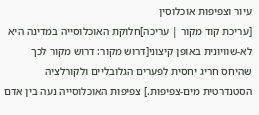עיור וצפיפות אוכלוסין
[עריכת קוד מקור | עריכה]חלוקת האוכלוסייה במדינה היא לא-שוויונית באופן קיצוני[דרוש מקור: דרוש מקור לכך שהיחס חריג יחסית לפערים הגלובליים ולקורלציה הסטנדרטית מים-צפיפות.] צפיפות האוכלוסייה נעה בין אדם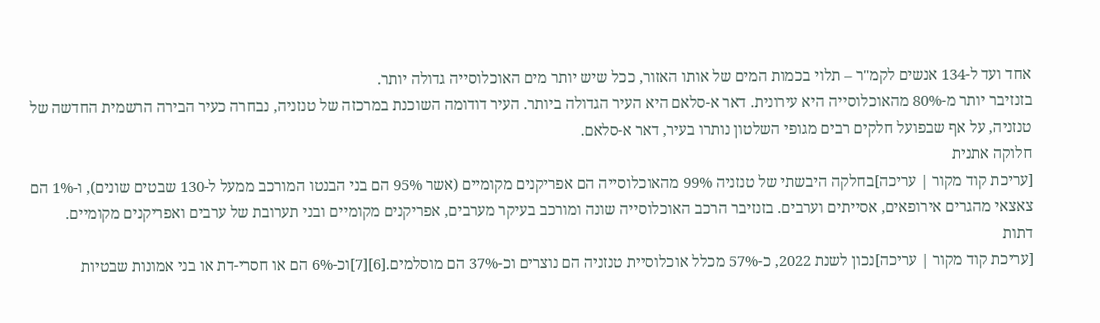אחד ועד ל-134 אנשים לקמ"ר – תלוי בכמות המים של אותו האזור, ככל שיש יותר מים האוכלוסייה גדולה יותר.
בזנזיבר יותר מ-80% מהאוכלוסייה היא עירונית. דאר א-סלאם היא העיר הגדולה ביותר. העיר דודומה השוכנת במרכזה של טנזניה, נבחרה כעיר הבירה הרשמית החדשה של טנזניה, על אף שבפועל חלקים רבים מגופי השלטון נותרו בעיר, דאר א-סלאם.
חלוקה אתנית
[עריכת קוד מקור | עריכה]בחלקה היבשתי של טנזניה 99% מהאוכלוסייה הם אפריקנים מקומיים (אשר 95% הם בני הבנטו המורכב ממעל ל-130 שבטים שונים), ו-1% הם צאצאי מהגרים אירופאים, אסייתים וערבים. בזנזיבר הרכב האוכלוסייה שונה ומורכב בעיקר מערבים, אפריקנים מקומיים ובני תערובת של ערבים ואפריקנים מקומיים.
דתות
[עריכת קוד מקור | עריכה]נכון לשנת 2022, כ-57% מכלל אוכלוסיית טנזניה הם נוצרים וכ-37% הם מוסלמים.[6][7]וכ-6% הם או חסרי-דת או בני אמונות שבטיות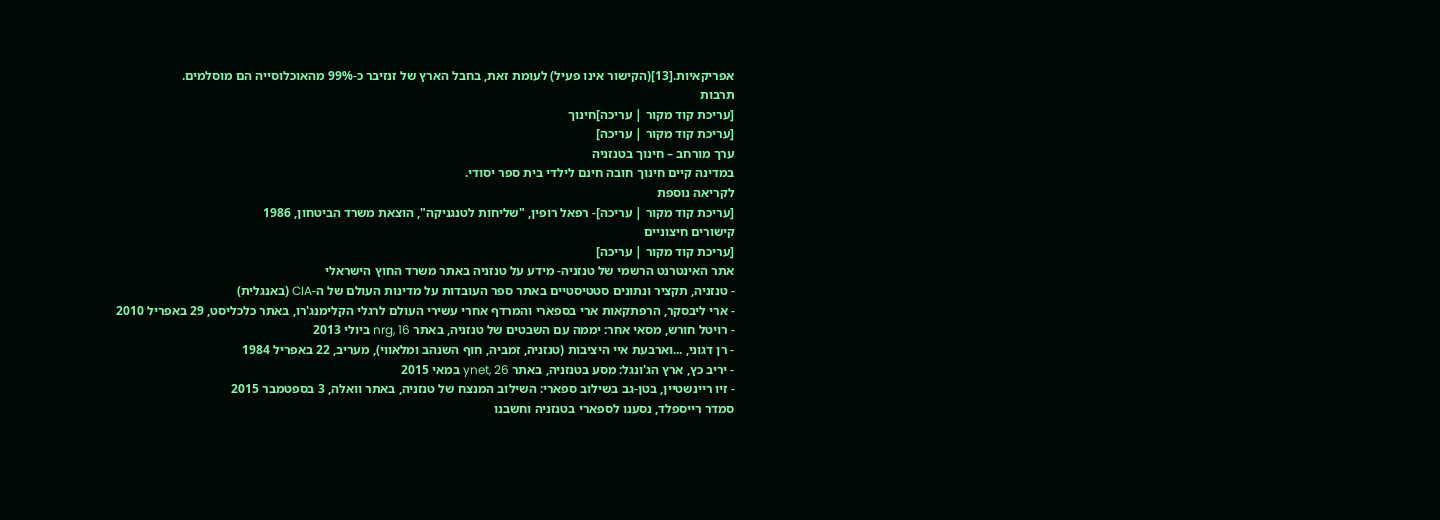אפריקאיות.[13](הקישור אינו פעיל) לעומת זאת, בחבל הארץ של זנזיבר כ-99% מהאוכלוסייה הם מוסלמים.
תרבות
[עריכת קוד מקור | עריכה]חינוך
[עריכת קוד מקור | עריכה]
ערך מורחב – חינוך בטנזניה
במדינה קיים חינוך חובה חינם לילדי בית ספר יסודי.
לקריאה נוספת
[עריכת קוד מקור | עריכה]- רפאל רופין, "שליחות לטנגניקה", הוצאת משרד הביטחון, 1986
קישורים חיצוניים
[עריכת קוד מקור | עריכה]
אתר האינטרנט הרשמי של טנזניה- מידע על טנזניה באתר משרד החוץ הישראלי
- טנזניה, תקציר ונתונים סטטיסטיים באתר ספר העובדות על מדינות העולם של ה-CIA (באנגלית)
- ארי ליבסקר, הרפתקאות ארי בספארי והמרדף אחרי עשירי העולם לרגלי הקלימנג'רו, באתר כלכליסט, 29 באפריל 2010
- רויטל חורש, מסאי אחר: יממה עם השבטים של טנזניה, באתר nrg, 16 ביולי 2013
- רן דגוני, ...וארבעת איי היציבות (טנזניה, זמביה, חוף השנהב ומלאווי), מעריב, 22 באפריל 1984
- יריב כץ, ארץ הג'ונגל: מסע בטנזניה, באתר ynet, 26 במאי 2015
- זיו ריינשטיין, בטן-גב בשילוב ספארי: השילוב המנצח של טנזניה, באתר וואלה, 3 בספטמבר 2015
סמדר רייספלד, נסענו לספארי בטנזניה וחשבנו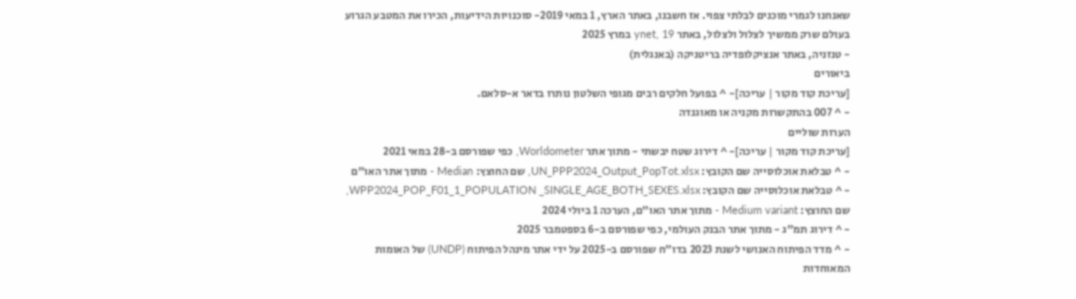שאנחנו לגמרי מוכנים לבלתי צפוי. אז חשבנו, באתר הארץ, 1 במאי 2019- סוכנויות הידיעות, הכירו את המטבע הגרוע בעולם שרק ממשיך לצלול ולצלול, באתר ynet, 19 במרץ 2025
- טנזניה, באתר אנציקלופדיה בריטניקה (באנגלית)
ביאורים
[עריכת קוד מקור | עריכה]- ^ בפועל חלקים רבים מגופי השלטון נותרו בדאר א-סלאם.
- ^ 007 בהתקשרות מקניה או מאוגנדה
הערות שוליים
[עריכת קוד מקור | עריכה]- ^ דירוג שטח יבשתי - מתוך אתר Worldometer, כפי שפורסם ב-28 במאי 2021
- ^ טבלאת אוכלוסייה שם הקובץ: UN_PPP2024_Output_PopTot.xlsx, שם החוצץ: Median - מתוך אתר האו"ם
- ^ טבלאת אוכלוסייה שם הקובץ: WPP2024_POP_F01_1_POPULATION _SINGLE_AGE_BOTH_SEXES.xlsx, שם החוצץ: Medium variant - מתוך אתר האו"ם, הערכה 1 ביולי 2024
- ^ דירוג תמ"ג - מתוך אתר הבנק העולמי, כפי שפורסם ב-6 בספטמבר 2025
- ^ מדד הפיתוח האנושי לשנת 2023 בדו"ח שפורסם ב-2025 על ידי אתר מינהל הפיתוח (UNDP) של האומות המאוחדות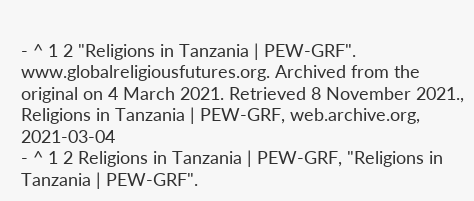- ^ 1 2 "Religions in Tanzania | PEW-GRF". www.globalreligiousfutures.org. Archived from the original on 4 March 2021. Retrieved 8 November 2021., Religions in Tanzania | PEW-GRF, web.archive.org, 2021-03-04
- ^ 1 2 Religions in Tanzania | PEW-GRF, "Religions in Tanzania | PEW-GRF".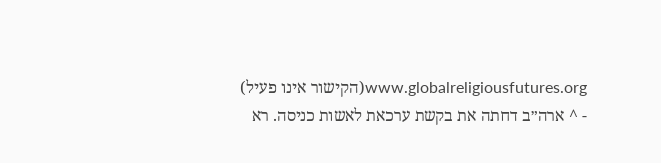www.globalreligiousfutures.org(הקישור אינו פעיל)
- ^ ארה״ב דחתה את בקשת ערכאת לאשות כניסה. רא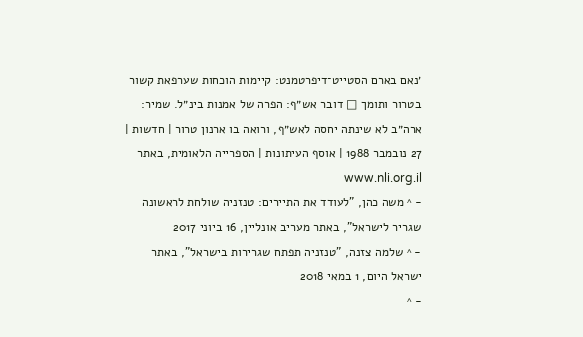׳נאם בארם הסטייט־דיפרטמנט: קיימות הוכחות שערפאת קשור בטרור ותומך □ דובר אש״ף: הפרה של אמנות בינ״ל. שמיר: ארה״ב לא שינתה יחסה לאש״ף, ורואה בו ארנון טרור | חדשות | 27 נובמבר 1988 | אוסף העיתונות | הספרייה הלאומית, באתר www.nli.org.il
- ^ משה כהן, "לעודד את התיירים: טנזניה שולחת לראשונה שגריר לישראל", באתר מעריב אונליין, 16 ביוני 2017
- ^ שלמה צזנה, "טנזניה תפתח שגרירות בישראל", באתר ישראל היום, 1 במאי 2018
- ^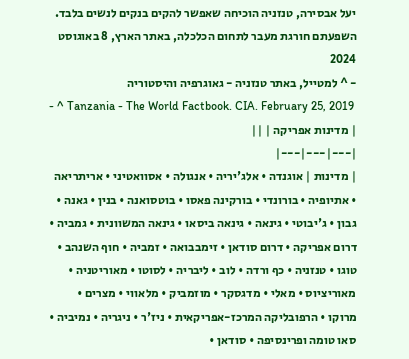יעל אבסירה, טנזניה הוכיחה שאפשר להקים בנקים לנשים בלבד. השפעתם חורגת מעבר לתחום הכלכלה, באתר הארץ, 8 באוגוסט 2024
- ^ למטייל, באתר טנזניה - גאוגרפיה והיסטוריה
- ^ Tanzania - The World Factbook. CIA. February 25, 2019
| מדינות אפריקה | ||
|---|---|---|
| מדינות | אוגנדה • אלג'יריה • אנגולה • אסוואטיני • אריתריאה • אתיופיה • בורונדי • בורקינה פאסו • בוטסואנה • בנין • גאנה • גבון • ג'יבוטי • גינאה • גינאה ביסאו • גינאה המשוונית • גמביה • דרום אפריקה • דרום סודאן • זימבבואה • זמביה • חוף השנהב • טוגו • טנזניה • כף ורדה • לוב • ליבריה • לסוטו • מאוריטניה • מאוריציוס • מאלי • מדגסקר • מוזמביק • מלאווי • מצרים • מרוקו • הרפובליקה המרכז-אפריקאית • ניז'ר • ניגריה • נמיביה • סאו טומה ופרינסיפה • סודאן •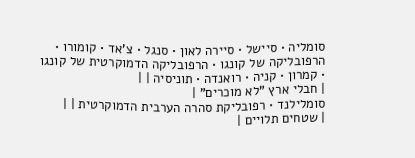סומליה • סיישל • סיירה לאון • סנגל • צ'אד • קומורו • הרפובליקה של קונגו • הרפובליקה הדמוקרטית של קונגו • קמרון • קניה • רואנדה • תוניסיה | |
| חבלי ארץ "לא מוכרים" |
סומלילנד • רפובליקת סהרה הערבית הדמוקרטית | |
| שטחים תלויים |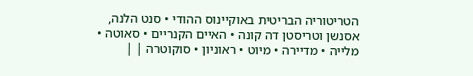הטריטוריה הבריטית באוקיינוס ההודי • סנט הלנה, אסנשן וטריסטן דה קונה • האיים הקנריים • סאוטה • מלייה • מדיירה • מיוט • ראוניון • סוקוטרה | |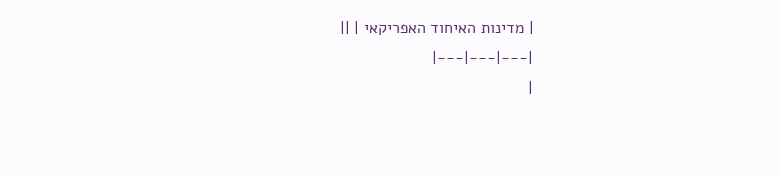| מדינות האיחוד האפריקאי | ||
|---|---|---|
|